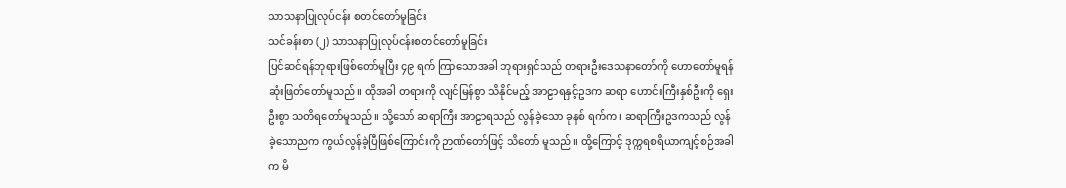သာသနာပြုလုပ်ငန်း စတင်တော်မူခြင်း
သင်ခန်းစာ (၂) သာသနာပြုလုပ်ငန်းစတင်တော်မူခြင်း
ပြင်ဆင်ရန်ဘုရားဖြစ်တော်မူပြီး ၄၉ ရက် ကြာသောအခါ ဘုရားရှင်သည် တရားဦးဒေသနာတော်ကို ဟောတော်မူရန် ဆုံးဖြတ်တော်မူသည်။ ထိုအခါ တရားကို လျင်မြန်စွာ သိနိုင်မည့် အာဠာရနှင့်ဥဒက ဆရာ ဟောင်းကြီးနှစ်ဦးကို ရှေးဦးစွာ သတိရတော်မူသည်။ သို့သော် ဆရာကြီး အာဠာရသည် လွန်ခဲ့သော ခုနစ် ရက်က၊ ဆရာကြီးဥဒကသည် လွန်ခဲ့သောညက ကွယ်လွန်ခဲ့ပြီဖြစ်ကြောင်းကို ဉာဏ်တော်ဖြင့် သိတော် မူသည်။ ထို့ကြောင့် ဒုက္ကရစရိယာကျင့်စဉ်အခါက မိ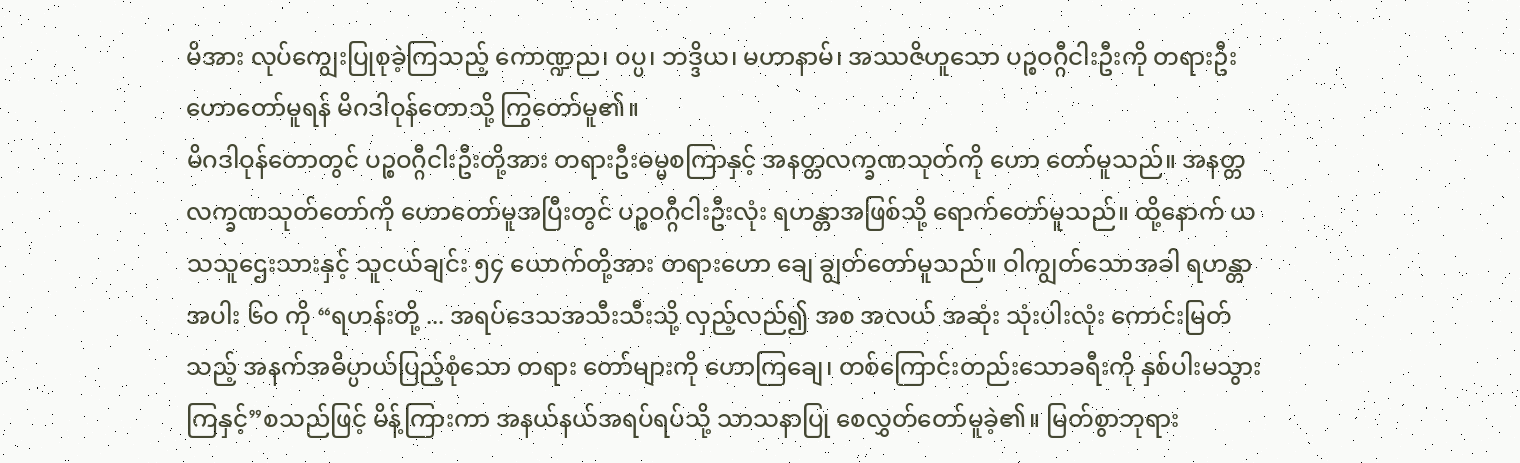မိအား လုပ်ကျွေးပြုစုခဲ့ကြသည့် ကောဏ္ဍည၊ ဝပ္ပ၊ ဘဒ္ဒိယ၊ မဟာနာမ်၊ အဿဇိဟူသော ပဉ္စဝဂ္ဂီငါးဦးကို တရားဦး ဟောတော်မူရန် မိဂဒါဝုန်တောသို့ ကြွတော်မူ၏။
မိဂဒါဝုန်တောတွင် ပဉ္စဝဂ္ဂီငါးဦးတို့အား တရားဦးဓမ္မစကြာနှင့် အနတ္တလက္ခဏသုတ်ကို ဟော တော်မူသည်။ အနတ္တလက္ခဏသုတ်တော်ကို ဟောတော်မူအပြီးတွင် ပဉ္စဝဂ္ဂီငါးဦးလုံး ရဟန္တာအဖြစ်သို့ ရောက်တော်မူသည်။ ထို့နောက် ယသသူဌေးသားနှင့် သူငယ်ချင်း ၅၄ ယောက်တို့အား တရားဟော ချေ ချွတ်တော်မူသည်။ ဝါကျွတ်သောအခါ ရဟန္တာ အပါး ၆ဝ ကို “ရဟန်းတို့ ... အရပ်ဒေသအသီးသီးသို့ လှည့်လည်၍ အစ အလယ် အဆုံး သုံးပါးလုံး ကောင်းမြတ်သည့် အနက်အဓိပ္ပာယ်ပြည့်စုံသော တရား တော်များကို ဟောကြချေ၊ တစ်ကြောင်းတည်းသောခရီးကို နှစ်ပါးမသွားကြနှင့်”စသည်ဖြင့် မိန့်ကြားကာ အနယ်နယ်အရပ်ရပ်သို့ သာသနာပြု စေလွှတ်တော်မူခဲ့၏။ မြတ်စွာဘုရား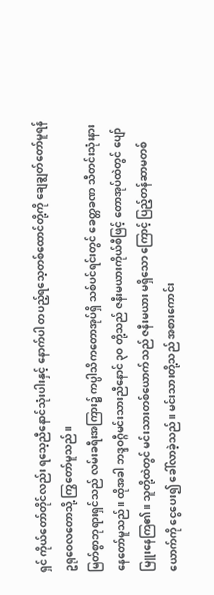ရှင် ကိုယ်တော်တိုင်လည်း ရသေ့ညီနောင်သုံးပါးနှင့် နောက်ပါ တပည့်ရသေ့တစ်ထောင်တို့ကို ချေချွတ်တော်မူရန် ဥရုဝေလတောသို့ ကြွတော်မူသည်။
မြတ်စွာဘုရားရှင်သည် လမ်းခရီးအကြား၌ ကပ္ပါသိကတောအုပ်ရှိ သစ်ပင်ရင်းတွင် ခေတ္တခဏ သီတင်းသုံးနားနေတော်မူသည်။ ထိုအခါ ဘဒ္ဒဝဂ္ဂီမင်းသားညီနောင် ၃ဝ တို့သည် ဇနီးမယားကိုယ်စီဖြင့် တောအုပ်ထဲတွင် ပျော်မြူးနေကြ၏။ သူတို့ထဲတွင် မင်းသားတစ်ယောက်သည် ဇနီးမယား မရှိသော ကြောင့် ပြည့်တန်ဆာမတစ်ယောက်ကို ငွေပေး၍ ခေါ်လာခဲ့သည်။ မင်းသားတို့သည် အစားကောင်း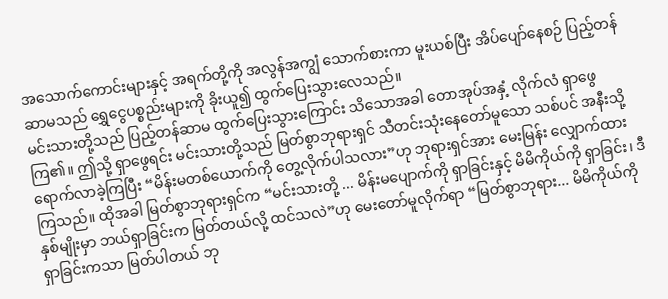အသောက်ကောင်းများနှင့် အရက်တို့ကို အလွန်အကျွံ သောက်စားကာ မူးယစ်ပြီး အိပ်ပျော်နေစဉ် ပြည့်တန်ဆာမသည် ရွှေငွေပစ္စည်းများကို ခိုးယူ၍ ထွက်ပြေးသွားလေသည်။
မင်းသားတို့သည် ပြည့်တန်ဆာမ ထွက်ပြေးသွားကြောင်း သိသောအခါ တောအုပ်အနှံ့ လိုက်လံ ရှာဖွေကြ၏။ ဤသို့ ရှာဖွေရင်း မင်းသားတို့သည် မြတ်စွာဘုရားရှင် သီတင်းသုံးနေတော်မူသော သစ်ပင် အနီးသို့ ရောက်လာခဲ့ကြပြီး “မိန်းမတစ်ယောက်ကို တွေ့လိုက်ပါသလား”ဟု ဘုရားရှင်အား မေးမြန်း လျှောက်ထားကြသည်။ ထိုအခါ မြတ်စွာဘုရားရှင်က “မင်းသားတို့ ... မိန်းမပျောက်ကို ရှာခြင်းနှင့် မိမိကိုယ်ကို ရှာခြင်း၊ ဒီနှစ်မျိုးမှာ ဘယ်ရှာခြင်းက မြတ်တယ်လို့ ထင်သလဲ”ဟု မေးတော်မူလိုက်ရာ “မြတ်စွာဘုရား... မိမိကိုယ်ကို ရှာခြင်းကသာ မြတ်ပါတယ် ဘု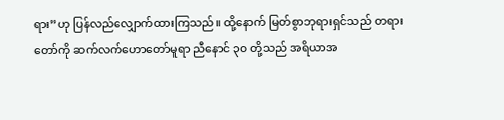ရား”ဟု ပြန်လည်လျှောက်ထားကြသည်။ ထို့နောက် မြတ်စွာဘုရားရှင်သည် တရားတော်ကို ဆက်လက်ဟောတော်မူရာ ညီနောင် ၃၀ တို့သည် အရိယာအ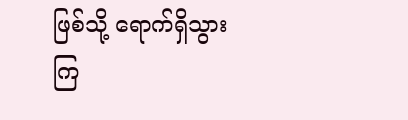ဖြစ်သို့ ရောက်ရှိသွားကြ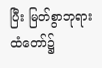ပြီး မြတ်စွာဘုရားထံတော်၌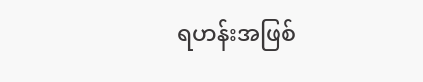ရဟန်းအဖြစ်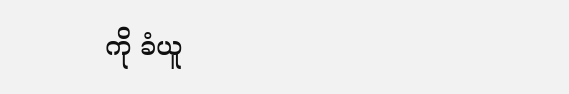ကို ခံယူ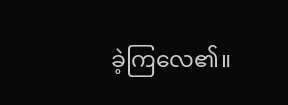ခဲ့ကြလေ၏။